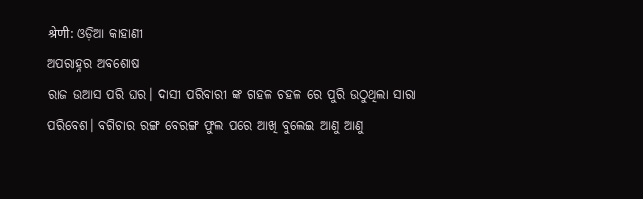श्रेणी: ଓଡ଼ିଆ କାହାଣୀ
ଅପରାହ୍ନର ଅବଶୋଷ
ରାଜ ଉଆସ ପରି ଘର। ଦାସୀ ପରିବାରୀ ଙ୍କ ଗହଳ ଚହଳ ରେ ପୁରି ଉଠୁଥିଲା ସାରା ପରିବେଶ। ବଗିଚାର ରଙ୍ଗ ବେରଙ୍ଗ ଫୁଲ ପରେ ଆଖି ବୁଲେଇ ଆଣୁ ଆଣୁ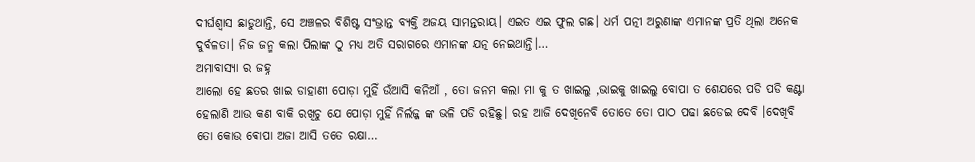ଦୀର୍ଘଶ୍ଵାସ ଛାଡୁଥାନ୍ତି, ସେ ଅଞ୍ଚଳର ବିଶିଷ୍ଟ ସଂଭ୍ରାନ୍ତ ବ୍ଯକ୍ତି ଅଜୟ ସାମନ୍ତରାୟ। ଏଇତ ଏଇ ଫୁଲ ଗଛ। ଧର୍ମ ପତ୍ନୀ ଅରୁଣାଙ୍କ ଏମାନଙ୍କ ପ୍ରତି ଥିଲା ଅନେକ ଦୁର୍ବଳତା। ନିଜ ଜନ୍ମ କଲା ପିଲାଙ୍କ ଠୁ ମଧ୍ଯ ଅତି ସରାଗରେ ଏମାନଙ୍କ ଯତ୍ନ ନେଇଥାନ୍ତି।…
ଅମାବାସ୍ୟା ର ଜହ୍ନ
ଆଲୋ ହେ ଛତର ଖାଇ ଡାହାଣୀ ପୋଡ଼ା ମୁହିଁ ଉଁଆସି କନିଆଁ , ତୋ ଜନମ କଲା ମା କୁ ତ ଖାଇଲୁ ,ଭାଇକୁ ଖାଇଲୁ ବୋପା ତ ଶେଯରେ ପଡି ପଡି କଣ୍ଟା ହେଲାଣି ଆଉ କଣ ବାକି ରଖିଚୁ ଯେ ପୋଡ଼ା ମୁହିଁ ନିର୍ଲଜ୍ଜ ଙ୍କ ଭଳି ପଡି ରହିଛୁ। ରହ ଆଜି ଦେଖିନେବି ତୋତେ ତୋ ପାଠ ପଢା ଛଡେଇ ଦେବି ।ଦେଖିବି ତୋ କୋଉ ଵୋପା ଅଜା ଆସି ତତେ ରକ୍ଷା…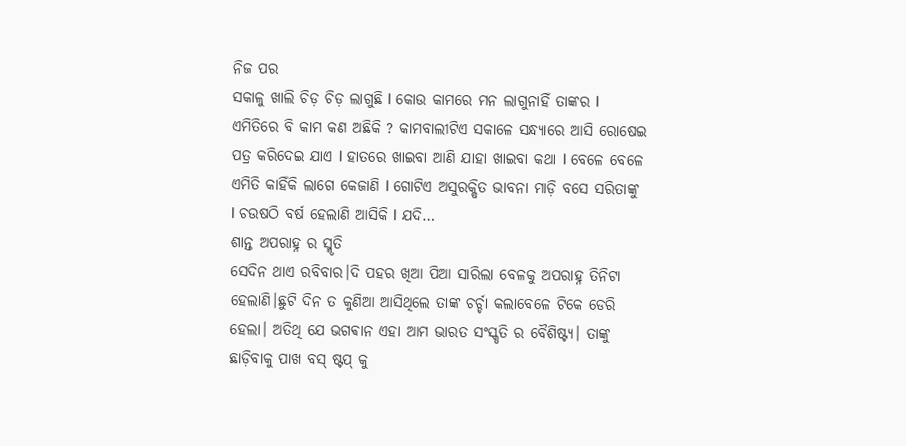ନିଜ ପର
ସକାଳୁ ଖାଲି ଚିଡ଼ ଚିଡ଼ ଲାଗୁଛି l କୋଉ କାମରେ ମନ ଲାଗୁନାହିଁ ତାଙ୍କର l ଏମିତିରେ ବି କାମ କଣ ଅଛିକି ? କାମବାଲୀଟିଏ ସକାଳେ ସନ୍ଧ୍ୟାରେ ଆସି ରୋଷେଇ ପତ୍ର କରିଦେଇ ଯାଏ l ହାତରେ ଖାଇବା ଆଣି ଯାହା ଖାଇବା କଥା l ବେଳେ ବେଳେ ଏମିତି କାହିଁକି ଲାଗେ କେଜାଣି l ଗୋଟିଏ ଅସୁରକ୍ଷିତ ଭାବନା ମାଡ଼ି ବସେ ସରିତାଙ୍କୁ l ଚଉଷଠି ବର୍ଷ ହେଲାଣି ଆସିକି l ଯଦି…
ଶାନ୍ତ ଅପରାହ୍ନ ର ସ୍ମୃତି
ସେଦିନ ଥାଏ ରବିବାର।ଦି ପହର ଖିଆ ପିଆ ସାରିଲା ବେଳକୁ ଅପରାହ୍ନ ତିନିଟା ହେଲାଣି।ଛୁଟି ଦିନ ତ କୁଣିଆ ଆସିଥିଲେ ତାଙ୍କ ଚର୍ଚ୍ଚା କଲାବେଳେ ଟିକେ ଡେରି ହେଲା। ଅତିଥି ଯେ ଭଗଵାନ ଏହା ଆମ ଭାରତ ସଂସ୍କୃତି ର ବୈଶିଷ୍ଟ୍ୟ। ତାଙ୍କୁ ଛାଡ଼ିବାକୁ ପାଖ ବସ୍ ଷ୍ଟପ୍ କୁ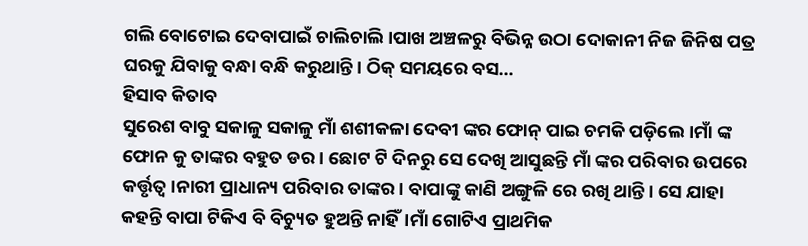ଗଲି ବୋଟୋଇ ଦେବାପାଇଁ ଚାଲିଚାଲି।ପାଖ ଅଞ୍ଚଳରୁ ବିଭିନ୍ନ ଉଠା ଦୋକାନୀ ନିଜ ଜିନିଷ ପତ୍ର ଘରକୁ ଯିବାକୁ ବନ୍ଧା ବନ୍ଧି କରୁଥାନ୍ତି। ଠିକ୍ ସମୟରେ ବସ…
ହିସାବ କିତାବ
ସୁରେଶ ବାବୁ ସକାଳୁ ସକାଳୁ ମାଁ ଶଶୀକଳା ଦେବୀ ଙ୍କର ଫୋନ୍ ପାଇ ଚମକି ପଡ଼ିଲେ।ମାଁ ଙ୍କ ଫୋନ କୁ ତାଙ୍କର ବହୁତ ଡର। ଛୋଟ ଟି ଦିନରୁ ସେ ଦେଖି ଆସୁଛନ୍ତି ମାଁ ଙ୍କର ପରିବାର ଉପରେ କର୍ତ୍ତୃତ୍ବ।ନାରୀ ପ୍ରାଧାନ୍ୟ ପରିବାର ତାଙ୍କର। ବାପାଙ୍କୁ କାଣି ଅଙ୍ଗୁଳି ରେ ରଖି ଥାନ୍ତି। ସେ ଯାହା କହନ୍ତି ବାପା ଟିକିଏ ବି ବିଚ୍ୟୁତ ହୁଅନ୍ତି ନାହିଁ।ମାଁ ଗୋଟିଏ ପ୍ରାଥମିକ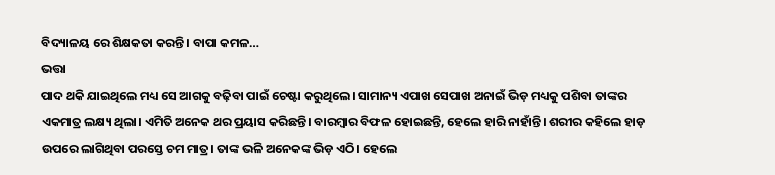ବିଦ୍ୟାଳୟ ରେ ଶିକ୍ଷକତା କରନ୍ତି। ବାପା କମଳ…
ଭତ୍ତା
ପାଦ ଥକି ଯାଇଥିଲେ ମଧ୍ୟ ସେ ଆଗକୁ ବଢ଼ିବା ପାଇଁ ଚେଷ୍ଟା କରୁଥିଲେ। ସାମାନ୍ୟ ଏପାଖ ସେପାଖ ଅନାଇଁ ଭିଡ଼ ମଧ୍ୟକୁ ପଶିବା ତାଙ୍କର ଏକମାତ୍ର ଲକ୍ଷ୍ୟ ଥିଲା। ଏମିତି ଅନେକ ଥର ପ୍ରୟାସ କରିଛନ୍ତି। ବାରମ୍ବାର ବିଫଳ ହୋଇଛନ୍ତି, ହେଲେ ହାରି ନାହାଁନ୍ତି। ଶରୀର କହିଲେ ହାଡ଼ ଉପରେ ଲାଗିଥିବା ପରସ୍ତେ ଚମ ମାତ୍ର। ତାଙ୍କ ଭଳି ଅନେକଙ୍କ ଭିଡ଼ ଏଠି। ହେଲେ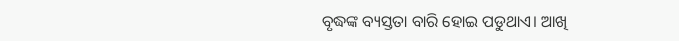ବୃଦ୍ଧଙ୍କ ବ୍ୟସ୍ତତା ବାରି ହୋଇ ପଡୁଥାଏ। ଆଖି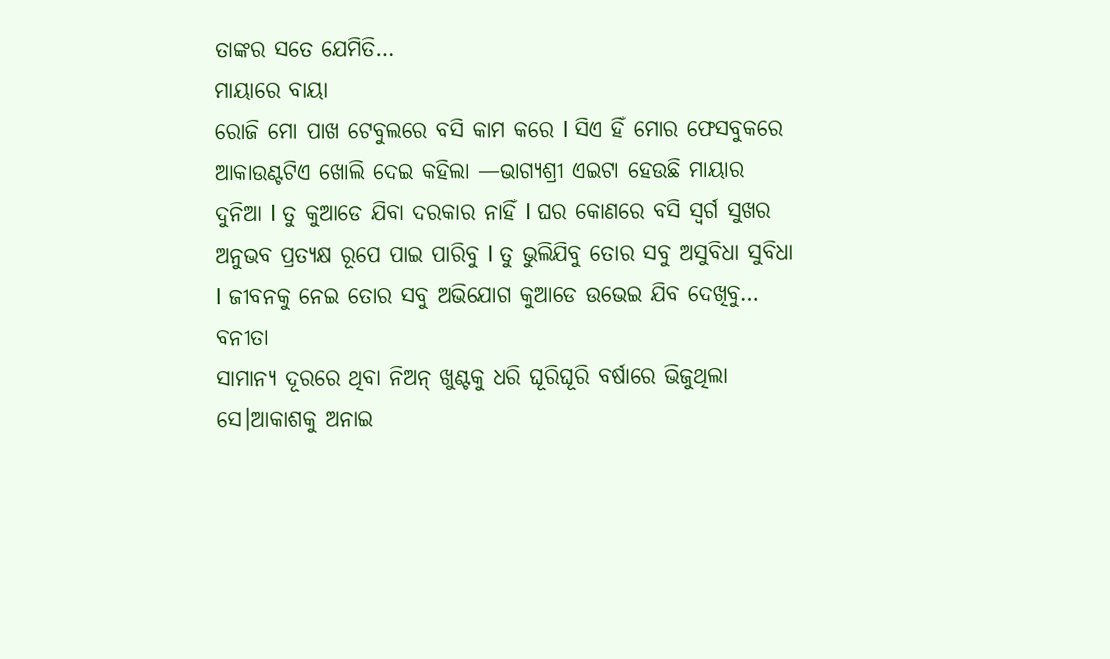ତାଙ୍କର ସତେ ଯେମିତି…
ମାୟାରେ ବାୟା
ରୋଜି ମୋ ପାଖ ଟେବୁଲରେ ବସି କାମ କରେ l ସିଏ ହିଁ ମୋର ଫେସବୁକରେ ଆକାଉଣ୍ଟଟିଏ ଖୋଲି ଦେଇ କହିଲା —ଭାଗ୍ୟଶ୍ରୀ ଏଇଟା ହେଉଛି ମାୟାର ଦୁନିଆ l ତୁ କୁଆଡେ ଯିବା ଦରକାର ନାହିଁ l ଘର କୋଣରେ ବସି ସ୍ୱର୍ଗ ସୁଖର ଅନୁଭବ ପ୍ରତ୍ୟକ୍ଷ ରୂପେ ପାଇ ପାରିବୁ l ତୁ ଭୁଲିଯିବୁ ତୋର ସବୁ ଅସୁବିଧା ସୁବିଧା l ଜୀବନକୁ ନେଇ ତୋର ସବୁ ଅଭିଯୋଗ କୁଆଡେ ଉଭେଇ ଯିବ ଦେଖିବୁ…
ବନୀତା
ସାମାନ୍ୟ ଦୂରରେ ଥିବା ନିଅନ୍ ଖୁଣ୍ଟକୁ ଧରି ଘୂରିଘୂରି ବର୍ଷାରେ ଭିଜୁଥିଲା ସେ।ଆକାଶକୁ ଅନାଇ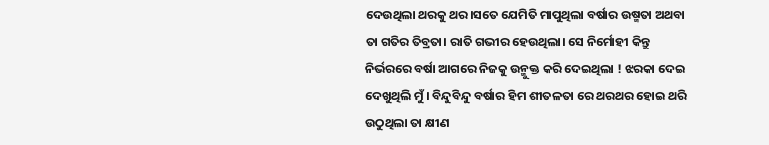ଦେଉଥିଲା ଥରକୁ ଥର।ସତେ ଯେମିତି ମାପୁଥିଲା ବର୍ଷାର ଉଷ୍ମତା ଅଥବା ତା ଗତିର ତିବ୍ରତା। ରାତି ଗଭୀର ହେଉଥିଲା। ସେ ନିର୍ମୋହୀ କିନ୍ତୁ ନିର୍ଭରରେ ବର୍ଷା ଆଗରେ ନିଜକୁ ଉନ୍ମୁକ୍ତ କରି ଦେଇଥିଲା ! ଝରକା ଦେଇ ଦେଖୁଥିଲି ମୁଁ । ବିନ୍ଦୁବିନ୍ଦୁ ବର୍ଷାର ହିମ ଶୀତଳତା ରେ ଥରଥର ହୋଇ ଥରି ଉଠୁଥିଲା ତା କ୍ଷୀଣ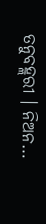ତନୁବହ୍ଲରୀ । ନିଅନ…